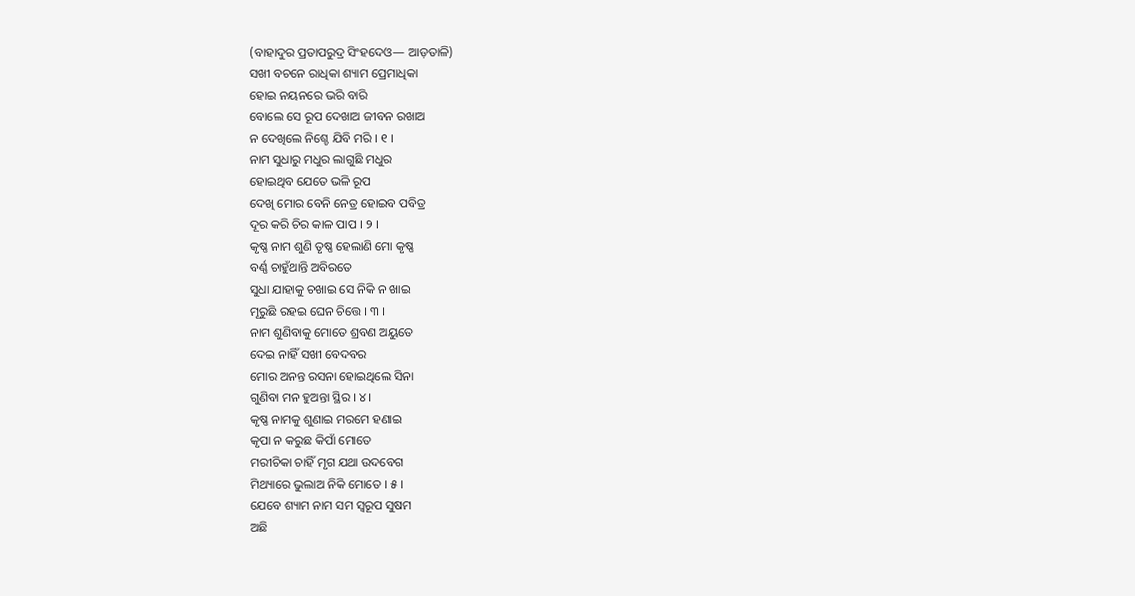(ବାହାଦୁର ପ୍ରତାପରୁଦ୍ର ସିଂହଦେଓ— ଆଡ଼ତାଳି)
ସଖୀ ବଚନେ ରାଧିକା ଶ୍ୟାମ ପ୍ରେମାଧିକା
ହୋଇ ନୟନରେ ଭରି ବାରି
ବୋଲେ ସେ ରୂପ ଦେଖାଅ ଜୀବନ ରଖାଅ
ନ ଦେଖିଲେ ନିଶ୍ଚେ ଯିବି ମରି । ୧ ।
ନାମ ସୁଧାରୁ ମଧୁର ଲାଗୁଛି ମଧୁର
ହୋଇଥିବ ଯେତେ ଭଳି ରୂପ
ଦେଖି ମୋର ବେନି ନେତ୍ର ହୋଇବ ପବିତ୍ର
ଦୂର କରି ଚିର କାଳ ପାପ । ୨ ।
କୃଷ୍ଣ ନାମ ଶୁଣି ତୃଷ୍ଣ ହେଲାଣି ମୋ କୃଷ୍ଣ
ବର୍ଣ୍ଣ ଚାହୁଁଥାନ୍ତି ଅବିରତେ
ସୁଧା ଯାହାକୁ ଚଖାଇ ସେ ନିକି ନ ଖାଇ
ମୂରୁଛି ରହଇ ଘେନ ଚିତ୍ତେ । ୩ ।
ନାମ ଶୁଣିବାକୁ ମୋତେ ଶ୍ରବଣ ଅୟୁତେ
ଦେଇ ନାହିଁ ସଖୀ ବେଦବର
ମୋର ଅନନ୍ତ ରସନା ହୋଇଥିଲେ ସିନା
ଗୁଣିବା ମନ ହୁଅନ୍ତା ସ୍ଥିର । ୪ ।
କୃଷ୍ଣ ନାମକୁ ଶୁଣାଇ ମରମେ ହଣାଇ
କୃପା ନ କରୁଛ କିପାଁ ମୋତେ
ମରୀଚିକା ଚାହିଁ ମୃଗ ଯଥା ଉଦବେଗ
ମିଥ୍ୟାରେ ଭୁଲାଅ ନିକି ମୋତେ । ୫ ।
ଯେବେ ଶ୍ୟାମ ନାମ ସମ ସ୍ୱରୂପ ସୁଷମ
ଅଛି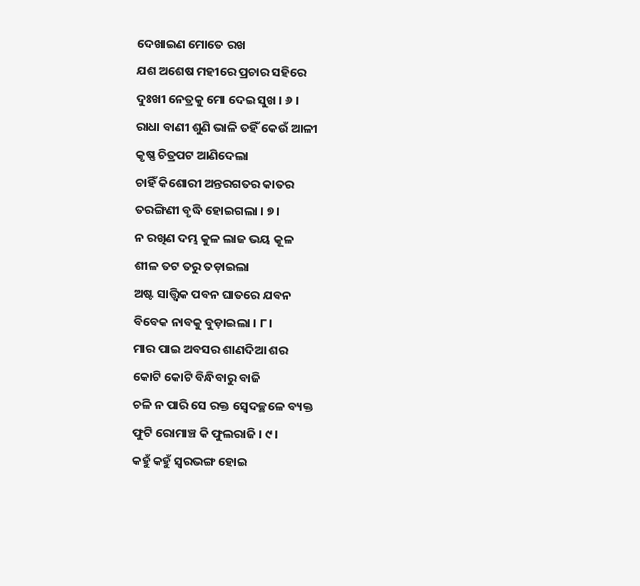ଦେଖାଇଣ ମୋତେ ରଖ
ଯଶ ଅଶେଷ ମହୀରେ ପ୍ରଚାର ସହିରେ
ଦୁଃଖୀ ନେତ୍ରକୁ ମୋ ଦେଇ ସୁଖ । ୬ ।
ରାଧା ବାଣୀ ଶୁଣି ଭାଳି ତହିଁ କେଉଁ ଆଳୀ
କୃଷ୍ଣ ଚିତ୍ରପଟ ଆଣିଦେଲା
ଚାହିଁ କିଶୋରୀ ଅନ୍ତରଗତର କାତର
ତରଙ୍ଗିଣୀ ବୃଦ୍ଧି ହୋଇଗଲା । ୭ ।
ନ ରଖିଣ ଦମ୍ଭ କୁଳ ଲାଜ ଭୟ କୂଳ
ଶୀଳ ତଟ ତରୁ ତଡ଼ାଇଲା
ଅଷ୍ଟ ସାତ୍ତ୍ୱିକ ପବନ ଘାତରେ ଯବନ
ବିବେକ ନାବକୁ ବୁଡ଼ାଇଲା । ୮ ।
ମାର ପାଇ ଅବସର ଶାଣଦିଆ ଶର
କୋଟି କୋଟି ବିନ୍ଧିବାରୁ ବାଜି
ଚଳି ନ ପାରି ସେ ରକ୍ତ ସ୍ୱେଦଚ୍ଛଳେ ବ୍ୟକ୍ତ
ଫୁଟି ରୋମାଞ୍ଚ କି ଫୁଲରାଜି । ୯ ।
କହୁଁ କହୁଁ ସ୍ୱରଭଙ୍ଗ ହୋଇ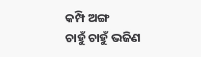କମ୍ପି ଅଙ୍ଗ
ଚାହୁଁ ଚାହୁଁ ଭଜିଣ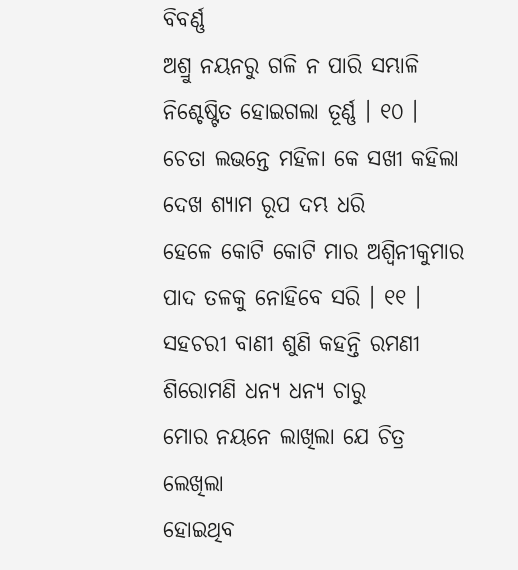ବିବର୍ଣ୍ଣ
ଅଶ୍ରୁ ନୟନରୁ ଗଳି ନ ପାରି ସମ୍ଭାଳି
ନିଶ୍ଚେଷ୍ଟିତ ହୋଇଗଲା ତୂର୍ଣ୍ଣ । ୧୦ ।
ଚେତା ଲଭନ୍ତେ ମହିଳା କେ ସଖୀ କହିଲା
ଦେଖ ଶ୍ୟାମ ରୂପ ଦମ୍ଭ ଧରି
ହେଳେ କୋଟି କୋଟି ମାର ଅଶ୍ୱିନୀକୁମାର
ପାଦ ତଳକୁ ନୋହିବେ ସରି । ୧୧ ।
ସହଚରୀ ବାଣୀ ଶୁଣି କହନ୍ତି ରମଣୀ
ଶିରୋମଣି ଧନ୍ୟ ଧନ୍ୟ ଚାରୁ
ମୋର ନୟନେ ଲାଖିଲା ଯେ ଚିତ୍ର ଲେଖିଲା
ହୋଇଥିବ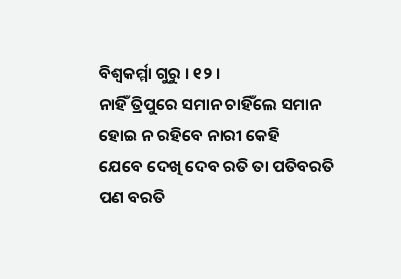ବିଶ୍ୱକର୍ମ୍ମା ଗୁରୁ । ୧୨ ।
ନାହିଁ ତ୍ରିପୁରେ ସମାନ ଚାହିଁଲେ ସମାନ
ହୋଇ ନ ରହିବେ ନାରୀ କେହି
ଯେବେ ଦେଖି ଦେବ ରତି ତା ପତିବରତି
ପଣ ବରତି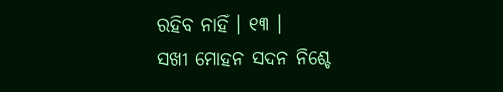ରହିବ ନାହିଁ । ୧୩ ।
ସଖୀ ମୋହନ ସଦନ ନିଶ୍ଚେ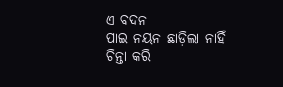ଏ ବଦନ
ପାଇ ନୟନ ଛାଡ଼ିଲା ନାହିଁ
ଚିନ୍ତା କରି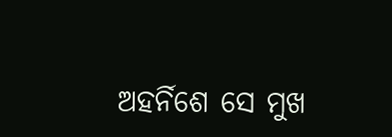ଅହର୍ନିଶେ ସେ ମୁଖ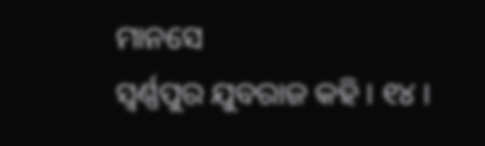ମାନସେ
ସ୍ୱର୍ଣ୍ଣପୁର ଯୁବରାଜ କହି । ୧୪ ।